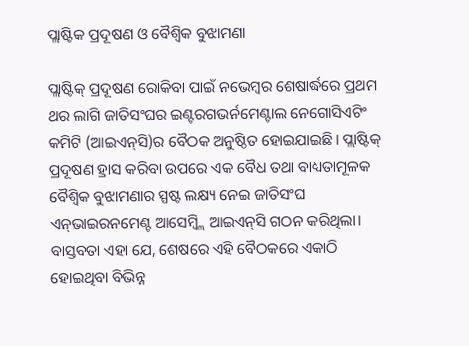ପ୍ଲାଷ୍ଟିକ ପ୍ରଦୂଷଣ ଓ ବୈଶ୍ୱିକ ବୁଝାମଣା

ପ୍ଲାଷ୍ଟିକ୍‌ ପ୍ରଦୂଷଣ ରୋକିବା ପାଇଁ ନଭେମ୍ବର ଶେଷାର୍ଦ୍ଧରେ ପ୍ରଥମ ଥର ଲାଗି ଜାତିସଂଘର ଇଣ୍ଟରଗଭର୍ନମେଣ୍ଟାଲ ନେଗୋସିଏଟିଂ କମିଟି (ଆଇଏନ୍‌ସି)ର ବୈଠକ ଅନୁଷ୍ଠିତ ହୋଇଯାଇଛି। ପ୍ଲାଷ୍ଟିକ୍‌ ପ୍ରଦୂଷଣ ହ୍ରାସ କରିବା ଉପରେ ଏକ ବୈଧ ତଥା ବାଧ୍ୟତାମୂଳକ ବୈଶ୍ୱିକ ବୁଝାମଣାର ସ୍ପଷ୍ଟ ଲକ୍ଷ୍ୟ ନେଇ ଜାତିସଂଘ ଏନ୍‌ଭାଇରନମେଣ୍ଟ ଆସେମ୍ବ୍ଲି ଆଇଏନ୍‌ସି ଗଠନ କରିଥିଲା। ବାସ୍ତବତା ଏହା ଯେ, ଶେଷରେ ଏହି ବୈଠକରେ ଏକାଠି ହୋଇଥିବା ବିଭିନ୍ନ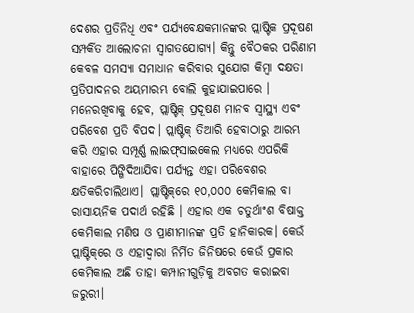ଦେଶର ପ୍ରତିନିଧି ଏବଂ ପର୍ଯ୍ୟବେକ୍ଷକମାନଙ୍କର ପ୍ଲାଷ୍ଟିକ ପ୍ରଦୂଷଣ ସମ୍ପର୍କିତ ଆଲୋଚନା ସ୍ବାଗତଯୋଗ୍ୟ। କିନ୍ତୁ ବୈଠକର ପରିଣାମ କେବଳ ସମସ୍ୟା ସମାଧାନ କରିବାର ସୁଯୋଗ କିମ୍ବା ଦକ୍ଷତା ପ୍ରତିପାଦନର ଅୟମାରମ୍ଭ ବୋଲି କୁହାଯାଇପାରେ । ମନେରଖିବାକୁ ହେବ, ପ୍ଲାଷ୍ଟିକ୍‌ ପ୍ରଦୂଷଣ ମାନବ ସ୍ବାସ୍ଥ୍ୟ ଏବଂ ପରିବେଶ ପ୍ରତି ବିପଦ। ପ୍ଲାଷ୍ଟିକ୍‌ ତିଆରି ହେବାଠାରୁ ଆରମ୍ଭ କରି ଏହାର ସମ୍ପୂର୍ଣ୍ଣ ଲାଇଫ୍‌ସାଇକେଲ ମଧ୍ୟରେ ଏପରିକି ବାହାରେ ପିଙ୍ଗିଦିଆଯିବା ପର୍ଯ୍ୟନ୍ତ ଏହା ପରିବେଶର କ୍ଷତିକରିଚାଲିଥାଏ। ପ୍ଲାଷ୍ଟିକ୍‌ରେ ୧୦,୦୦୦ କେମିକାଲ ବା ରାସାୟନିକ ପଦାର୍ଥ ରହିଛି । ଏହାର ଏକ ଚତୁର୍ଥାଂଶ ବିଷାକ୍ତ କେମିକାଲ ମଣିଷ ଓ ପ୍ରାଣୀମାନଙ୍କ ପ୍ରତି ହାନିକାରକ। କେଉଁ ପ୍ଲାଷ୍ଟିକ୍‌ରେ ଓ ଏହାଦ୍ୱାରା ନିର୍ମିତ ଜିନିଷରେ କେଉଁ ପ୍ରକାର କେମିକାଲ ଅଛି ତାହା କମ୍ପାନୀଗୁଡ଼ିକୁ ଅବଗତ କରାଇବା ଜରୁରୀ।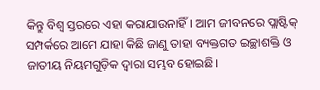କିନ୍ତୁ ବିଶ୍ୱ ସ୍ତରରେ ଏହା କରାଯାଉନାହିଁ। ଆମ ଜୀବନରେ ପ୍ଲାଷ୍ଟିକ୍‌ ସମ୍ପର୍କରେ ଆମେ ଯାହା କିଛି ଜାଣୁ ତାହା ବ୍ୟକ୍ତଗତ ଇଚ୍ଛାଶକ୍ତି ଓ ଜାତୀୟ ନିୟମଗୁଡ଼ିକ ଦ୍ୱାରା ସମ୍ଭବ ହୋଇଛି।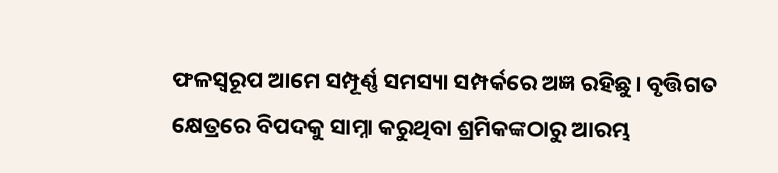ଫଳସ୍ବରୂପ ଆମେ ସମ୍ପୂର୍ଣ୍ଣ ସମସ୍ୟା ସମ୍ପର୍କରେ ଅଜ୍ଞ ରହିଛୁ। ବୃତ୍ତିଗତ କ୍ଷେତ୍ରରେ ବିପଦକୁ ସାମ୍ନା କରୁଥିବା ଶ୍ରମିକଙ୍କଠାରୁ ଆରମ୍ଭ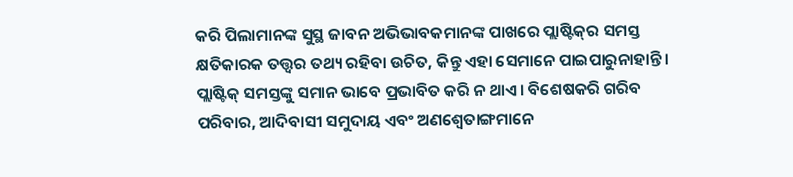କରି ପିଲାମାନଙ୍କ ସୁସ୍ଥ ଜାବନ ଅଭିଭାବକମାନଙ୍କ ପାଖରେ ପ୍ଲାଷ୍ଟିକ୍‌ର ସମସ୍ତ କ୍ଷତିକାରକ ତତ୍ତ୍ୱର ତଥ୍ୟ ରହିବା ଉଚିତ, କିନ୍ତୁ ଏହା ସେମାନେ ପାଇପାରୁନାହାନ୍ତି।
ପ୍ଲାଷ୍ଟିକ୍‌ ସମସ୍ତଙ୍କୁ ସମାନ ଭାବେ ପ୍ରଭାବିତ କରି ନ ଥାଏ। ବିଶେଷକରି ଗରିବ ପରିବାର, ଆଦିବାସୀ ସମୁଦାୟ ଏବଂ ଅଣଶ୍ୱେତାଙ୍ଗମାନେ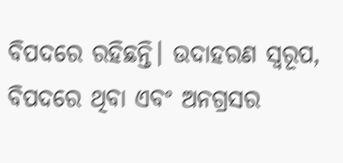ବିପଦରେ ରହିଛନ୍ତି। ଉଦାହରଣ ସ୍ବରୂପ, ବିପଦରେ ଥିବା ଏବଂ ଅନଗ୍ରସର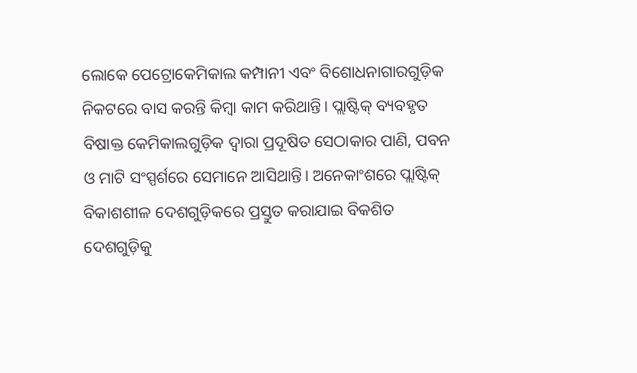ଲୋକେ ପେଟ୍ରୋକେମିକାଲ କମ୍ପାନୀ ଏବଂ ବିଶୋଧନାଗାରଗୁଡ଼ିକ ନିକଟରେ ବାସ କରନ୍ତି କିମ୍ବା କାମ କରିଥାନ୍ତି। ପ୍ଲାଷ୍ଟିକ୍‌ ବ୍ୟବହୃତ ବିଷାକ୍ତ କେମିକାଲଗୁଡ଼ିକ ଦ୍ୱାରା ପ୍ରଦୂଷିତ ସେଠାକାର ପାଣି, ପବନ ଓ ମାଟି ସଂସ୍ପର୍ଶରେ ସେମାନେ ଆସିଥାନ୍ତି। ଅନେକାଂଶରେ ପ୍ଲାଷ୍ଟିକ୍‌ ବିକାଶଶୀଳ ଦେଶଗୁଡ଼ିକରେ ପ୍ରସ୍ତୁତ କରାଯାଇ ବିକଶିତ ଦେଶଗୁଡ଼ିକୁ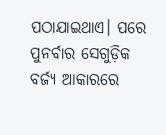ପଠାଯାଇଥାଏ। ପରେ ପୁନର୍ବାର ସେଗୁଡ଼ିକ ବର୍ଜ୍ୟ ଆକାରରେ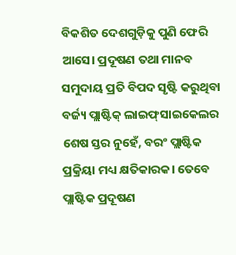ବିକଶିତ ଦେଶଗୁଡ଼ିକୁ ପୁଣି ଫେରି ଆସେ। ପ୍ରଦୂଷଣ ତଥା ମାନବ ସମୁଦାୟ ପ୍ରତି ବିପଦ ସୃଷ୍ଟି କରୁଥିବା ବର୍ଜ୍ୟ ପ୍ଲାଷ୍ଟିକ୍‌ ଲାଇଫ୍‌ସାଇକେଲର ଶେଷ ସ୍ତର ନୁହେଁ, ବରଂ ପ୍ଲାଷ୍ଟିକ ପ୍ରକ୍ରିୟା ମଧ୍ୟ କ୍ଷତିକାରକ। ତେବେ ପ୍ଲାଷ୍ଟିକ ପ୍ରଦୂଷଣ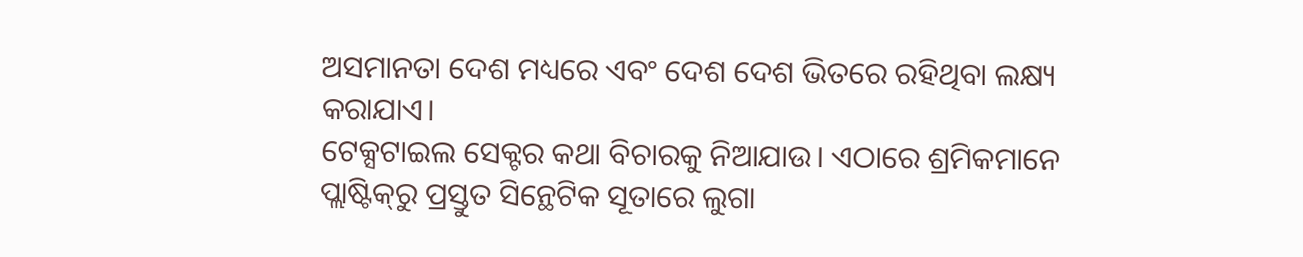ଅସମାନତା ଦେଶ ମଧ୍ୟରେ ଏବଂ ଦେଶ ଦେଶ ଭିତରେ ରହିଥିବା ଲକ୍ଷ୍ୟ କରାଯାଏ।
ଟେକ୍ସଟାଇଲ ସେକ୍ଟର କଥା ବିଚାରକୁ ନିଆଯାଉ। ଏଠାରେ ଶ୍ରମିକମାନେ ପ୍ଲାଷ୍ଟିକ୍‌ରୁ ପ୍ରସ୍ତୁତ ସିନ୍ଥେଟିକ ସୂତାରେ ଲୁଗା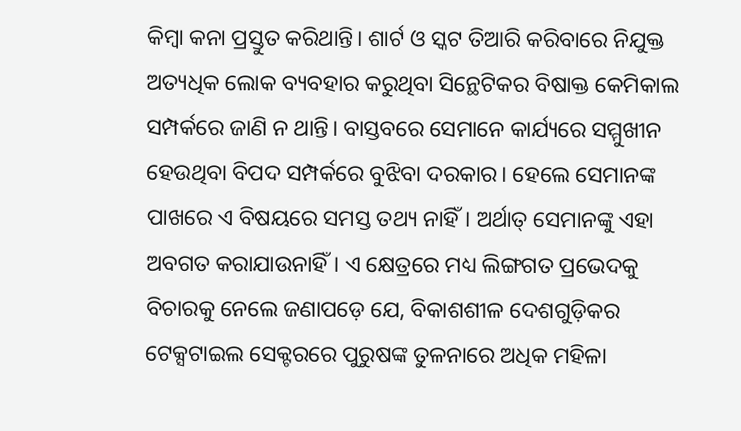କିମ୍ବା କନା ପ୍ରସ୍ତୁତ କରିଥାନ୍ତି। ଶାର୍ଟ ଓ ସ୍କଟ ତିଆରି କରିବାରେ ନିଯୁକ୍ତ ଅତ୍ୟଧିକ ଲୋକ ବ୍ୟବହାର କରୁଥିବା ସିନ୍ଥେଟିକର ବିଷାକ୍ତ କେମିକାଲ ସମ୍ପର୍କରେ ଜାଣି ନ ଥାନ୍ତି। ବାସ୍ତବରେ ସେମାନେ କାର୍ଯ୍ୟରେ ସମ୍ମୁଖୀନ ହେଉଥିବା ବିପଦ ସମ୍ପର୍କରେ ବୁଝିବା ଦରକାର। ହେଲେ ସେମାନଙ୍କ ପାଖରେ ଏ ବିଷୟରେ ସମସ୍ତ ତଥ୍ୟ ନାହିଁ। ଅର୍ଥାତ୍‌ ସେମାନଙ୍କୁ ଏହା ଅବଗତ କରାଯାଉନାହିଁ। ଏ କ୍ଷେତ୍ରରେ ମଧ୍ୟ ଲିଙ୍ଗଗତ ପ୍ରଭେଦକୁ ବିଚାରକୁ ନେଲେ ଜଣାପଡ଼େ ଯେ, ବିକାଶଶୀଳ ଦେଶଗୁଡ଼ିକର ଟେକ୍ସଟାଇଲ ସେକ୍ଟରରେ ପୁରୁଷଙ୍କ ତୁଳନାରେ ଅଧିକ ମହିଳା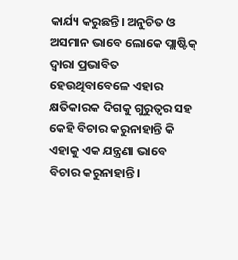କାର୍ଯ୍ୟ କରୁଛନ୍ତି। ଅନୁଚିତ ଓ ଅସମାନ ଭାବେ ଲୋକେ ପ୍ଲାଷ୍ଟିକ୍‌ ଦ୍ୱାରା ପ୍ରଭାବିତ ହେଉଥିବାବେଳେ ଏହାର କ୍ଷତିକାରକ ଦିଗକୁ ଗୁରୁତ୍ୱର ସହ କେହି ବିଚାର କରୁନାହାନ୍ତି କି ଏହାକୁ ଏକ ଯନ୍ତ୍ରଣା ଭାବେ ବିଚାର କରୁନାହାନ୍ତି।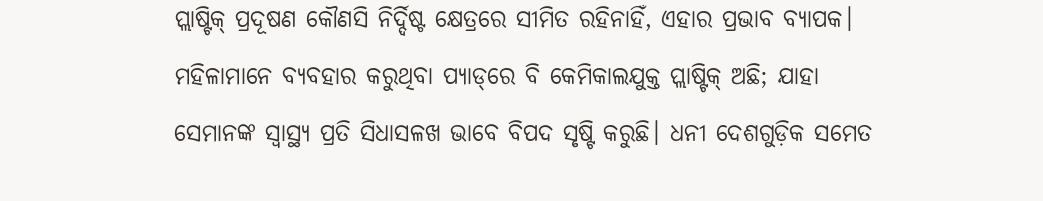ପ୍ଲାଷ୍ଟିକ୍‌ ପ୍ରଦୂଷଣ କୌଣସି ନିର୍ଦ୍ଦିଷ୍ଟ କ୍ଷେତ୍ରରେ ସୀମିତ ରହିନାହିଁ, ଏହାର ପ୍ରଭାବ ବ୍ୟାପକ। ମହିଳାମାନେ ବ୍ୟବହାର କରୁଥିବା ପ୍ୟାଡ୍‌ରେ ବି କେମିକାଲଯୁକ୍ତ ପ୍ଲାଷ୍ଟିକ୍‌ ଅଛି; ଯାହା ସେମାନଙ୍କ ସ୍ବାସ୍ଥ୍ୟ ପ୍ରତି ସିଧାସଳଖ ଭାବେ ବିପଦ ସୃଷ୍ଟି କରୁଛି। ଧନୀ ଦେଶଗୁଡ଼ିକ ସମେତ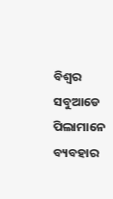ବିଶ୍ୱର ସବୁଆଡେ ପିଲାମାନେ ବ୍ୟବହାର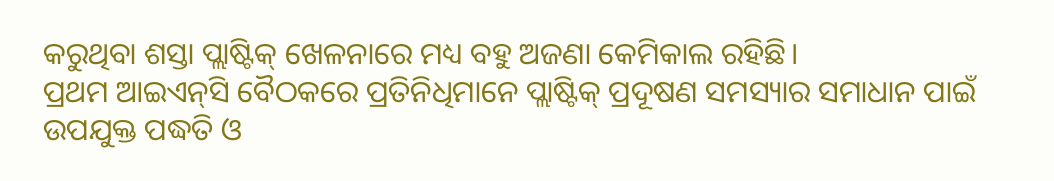କରୁଥିବା ଶସ୍ତା ପ୍ଲାଷ୍ଟିକ୍‌ ଖେଳନାରେ ମଧ୍ୟ ବହୁ ଅଜଣା କେମିକାଲ ରହିଛି।
ପ୍ରଥମ ଆଇଏନ୍‌ସି ବୈଠକରେ ପ୍ରତିନିଧିମାନେ ପ୍ଲାଷ୍ଟିକ୍‌ ପ୍ରଦୂଷଣ ସମସ୍ୟାର ସମାଧାନ ପାଇଁ ଉପଯୁକ୍ତ ପଦ୍ଧତି ଓ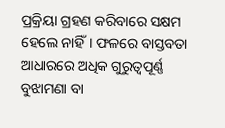ପ୍ରକ୍ରିୟା ଗ୍ରହଣ କରିବାରେ ସକ୍ଷମ ହେଲେ ନାହିଁ। ଫଳରେ ବାସ୍ତବତା ଆଧାରରେ ଅଧିକ ଗୁରୁତ୍ୱପୂର୍ଣ୍ଣ ବୁଝାମଣା ବା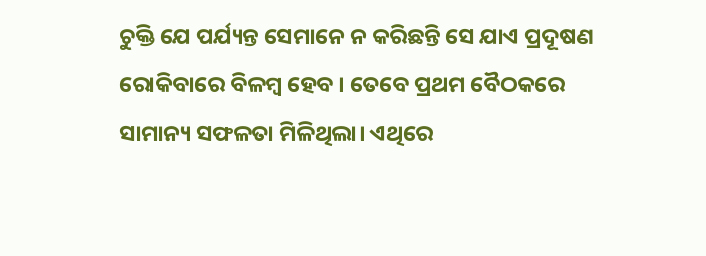ଚୁକ୍ତି ଯେ ପର୍ଯ୍ୟନ୍ତ ସେମାନେ ନ କରିଛନ୍ତି ସେ ଯାଏ ପ୍ରଦୂଷଣ ରୋକିବାରେ ବିଳମ୍ବ ହେବ । ତେବେ ପ୍ରଥମ ବୈଠକରେ ସାମାନ୍ୟ ସଫଳତା ମିଳିଥିଲା। ଏଥିରେ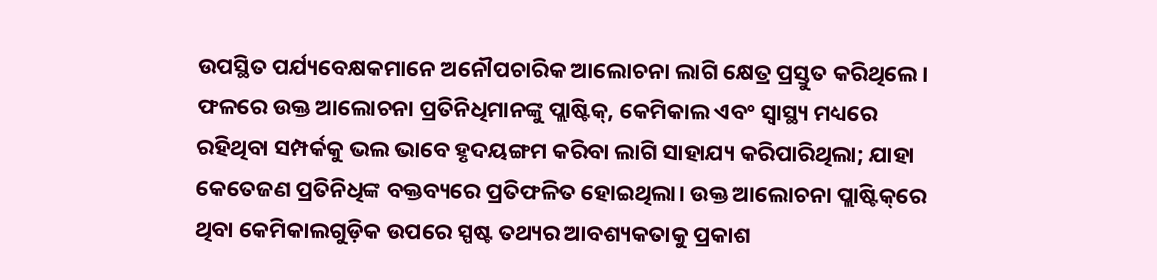ଉପସ୍ଥିତ ପର୍ଯ୍ୟବେକ୍ଷକମାନେ ଅନୌପଚାରିକ ଆଲୋଚନା ଲାଗି କ୍ଷେତ୍ର ପ୍ରସ୍ତୁତ କରିଥିଲେ। ଫଳରେ ଉକ୍ତ ଆଲୋଚନା ପ୍ରତିନିଧିମାନଙ୍କୁ ପ୍ଲାଷ୍ଟିକ୍‌, କେମିକାଲ ଏବଂ ସ୍ବାସ୍ଥ୍ୟ ମଧ୍ୟରେ ରହିଥିବା ସମ୍ପର୍କକୁ ଭଲ ଭାବେ ହୃଦୟଙ୍ଗମ କରିବା ଲାଗି ସାହାଯ୍ୟ କରିପାରିଥିଲା; ଯାହା କେତେଜଣ ପ୍ରତିନିଧିଙ୍କ ବକ୍ତବ୍ୟରେ ପ୍ରତିଫଳିତ ହୋଇଥିଲା। ଉକ୍ତ ଆଲୋଚନା ପ୍ଲାଷ୍ଟିକ୍‌ରେ ଥିବା କେମିକାଲଗୁଡ଼ିକ ଉପରେ ସ୍ପଷ୍ଟ ତଥ୍ୟର ଆବଶ୍ୟକତାକୁ ପ୍ରକାଶ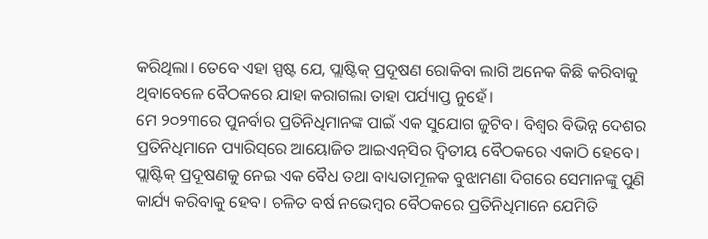କରିଥିଲା। ତେବେ ଏହା ସ୍ପଷ୍ଟ ଯେ, ପ୍ଲାଷ୍ଟିକ୍‌ ପ୍ରଦୂଷଣ ରୋକିବା ଲାଗି ଅନେକ କିଛି କରିବାକୁ ଥିବାବେଳେ ବୈଠକରେ ଯାହା କରାଗଲା ତାହା ପର୍ଯ୍ୟାପ୍ତ ନୁହେଁ।
ମେ ୨୦୨୩ରେ ପୁନର୍ବାର ପ୍ରତିନିଧିମାନଙ୍କ ପାଇଁ ଏକ ସୁଯୋଗ ଜୁଟିବ। ବିଶ୍ୱର ବିଭିନ୍ନ ଦେଶର ପ୍ରତିନିଧିମାନେ ପ୍ୟାରିସ୍‌ରେ ଆୟୋଜିତ ଆଇଏନ୍‌ସିର ଦ୍ୱିତୀୟ ବୈଠକରେ ଏକାଠି ହେବେ। ପ୍ଲାଷ୍ଟିକ୍‌ ପ୍ରଦୂଷଣକୁ ନେଇ ଏକ ବୈଧ ତଥା ବାଧ୍ୟତାମୂଳକ ବୁଝାମଣା ଦିଗରେ ସେମାନଙ୍କୁ ପୁଣି କାର୍ଯ୍ୟ କରିବାକୁ ହେବ। ଚଳିତ ବର୍ଷ ନଭେମ୍ବର ବୈଠକରେ ପ୍ରତିନିଧିମାନେ ଯେମିତି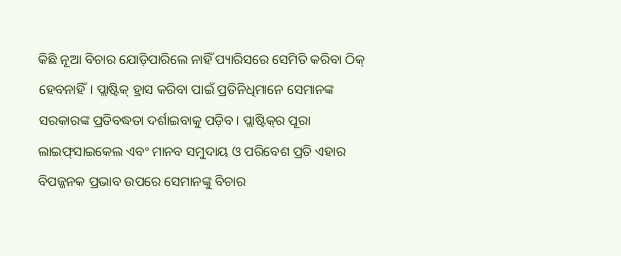କିଛି ନୂଆ ବିଚାର ଯୋଡ଼ିପାରିଲେ ନାହିଁ ପ୍ୟାରିସରେ ସେମିତି କରିବା ଠିକ୍‌ ହେବନାହିଁ। ପ୍ଲାଷ୍ଟିକ୍‌ ହ୍ରାସ କରିବା ପାଇଁ ପ୍ରତିନିଧିମାନେ ସେମାନଙ୍କ ସରକାରଙ୍କ ପ୍ରତିବଦ୍ଧତା ଦର୍ଶାଇବାକୁ ପଡ଼ିବ। ପ୍ଲାଷ୍ଟିକ୍‌ର ପୂରା ଲାଇଫ୍‌ସାଇକେଲ ଏବଂ ମାନବ ସମୁଦାୟ ଓ ପରିବେଶ ପ୍ରତି ଏହାର ବିପଜ୍ଜନକ ପ୍ରଭାବ ଉପରେ ସେମାନଙ୍କୁ ବିଚାର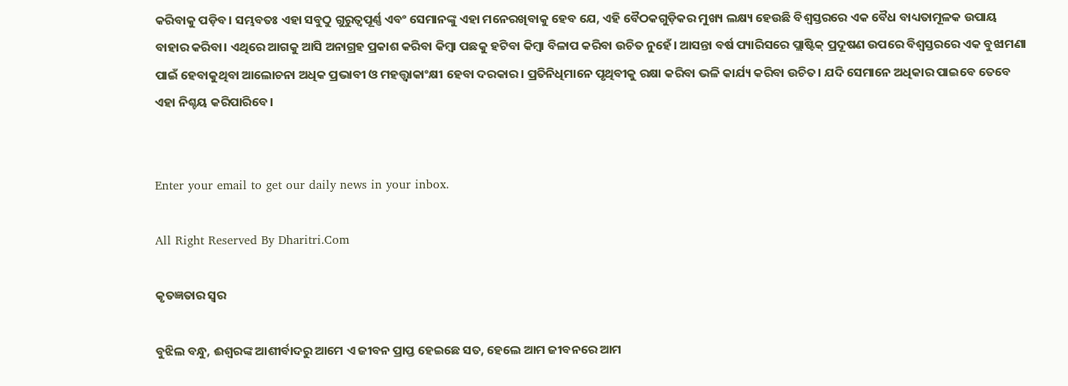କରିବାକୁ ପଡ଼ିବ। ସମ୍ଭବତଃ ଏହା ସବୁଠୁ ଗୁରୁତ୍ୱପୂର୍ଣ୍ଣ ଏବଂ ସେମାନଙ୍କୁ ଏହା ମନେରଖିବାକୁ ହେବ ଯେ, ଏହି ବୈଠକଗୁଡ଼ିକର ମୁଖ୍ୟ ଲକ୍ଷ୍ୟ ହେଉଛି ବିଶ୍ୱସ୍ତରରେ ଏକ ବୈଧ ବାଧ୍ୟତାମୂଳକ ଉପାୟ ବାହାର କରିବା। ଏଥିରେ ଆଗକୁ ଆସି ଅନାଗ୍ରହ ପ୍ରକାଶ କରିବା କିମ୍ବା ପଛକୁ ହଟିବା କିମ୍ବା ବିଳାପ କରିବା ଉଚିତ ନୁହେଁ। ଆସନ୍ତା ବର୍ଷ ପ୍ୟାରିସରେ ପ୍ଲାଷ୍ଟିକ୍‌ ପ୍ରଦୂଷଣ ଉପରେ ବିଶ୍ୱସ୍ତରରେ ଏକ ବୁଝାମଣା ପାଇଁ ହେବାକୁଥିବା ଆଲୋଚନା ଅଧିକ ପ୍ରଭାବୀ ଓ ମହତ୍ତ୍ୱାକାଂକ୍ଷୀ ହେବା ଦରକାର। ପ୍ରତିନିଧିମାନେ ପୃଥିବୀକୁ ରକ୍ଷା କରିବା ଭଳି କାର୍ଯ୍ୟ କରିବା ଉଚିତ। ଯଦି ସେମାନେ ଅଧିକାର ପାଇବେ ତେବେ ଏହା ନିଶ୍ଚୟ କରିପାରିବେ।


Enter your email to get our daily news in your inbox.

All Right Reserved By Dharitri.Com

କୃତଜ୍ଞତାର ସ୍ବର

ବୁଝିଲ ବନ୍ଧୁ, ଈଶ୍ବରଙ୍କ ଆଶୀର୍ବାଦରୁ ଆମେ ଏ ଜୀବନ ପ୍ରାପ୍ତ ହେଇଛେ ସତ, ହେଲେ ଆମ ଜୀବନରେ ଆମ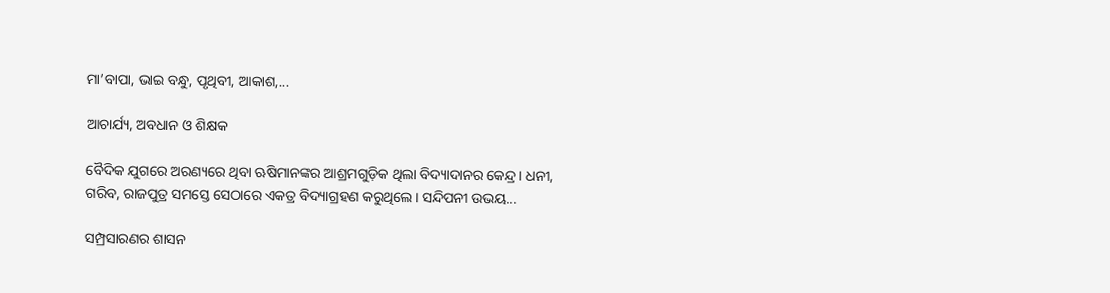ମା’ବାପା, ଭାଇ ବନ୍ଧୁ, ପୃଥିବୀ, ଆକାଶ,...

ଆଚାର୍ଯ୍ୟ, ଅବଧାନ ଓ ଶିକ୍ଷକ

ବୈଦିକ ଯୁଗରେ ଅରଣ୍ୟରେ ଥିବା ଋଷିମାନଙ୍କର ଆଶ୍ରମଗୁଡ଼ିକ ଥିଲା ବିଦ୍ୟାଦାନର କେନ୍ଦ୍ର। ଧନୀ, ଗରିବ, ରାଜପୁତ୍ର ସମସ୍ତେ ସେଠାରେ ଏକତ୍ର ବିଦ୍ୟାଗ୍ରହଣ କରୁଥିଲେ। ସନ୍ଦିପନୀ ଉଭୟ...

ସମ୍ପ୍ରସାରଣର ଶାସନ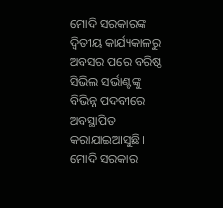ମୋଦି ସରକାରଙ୍କ ଦ୍ୱିତୀୟ କାର୍ଯ୍ୟକାଳରୁ ଅବସର ପରେ ବରିଷ୍ଠ ସିଭିଲ ସର୍ଭାଣ୍ଟଙ୍କୁ ବିଭିନ୍ନ ପଦବୀରେ ଅବସ୍ଥାପିତ କରାଯାଇଆସୁଛି। ମୋଦି ସରକାର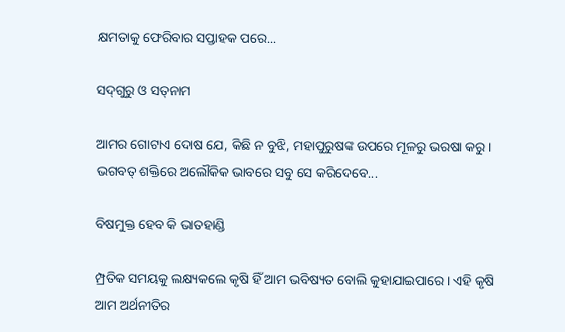କ୍ଷମତାକୁ ଫେରିବାର ସପ୍ତାହକ ପରେ...

ସଦ୍‌ଗୁରୁ ଓ ସତ୍‌ନାମ

ଆମର ଗୋଟାଏ ଦୋଷ ଯେ, କିଛି ନ ବୁଝି, ମହାପୁରୁଷଙ୍କ ଉପରେ ମୂଳରୁ ଭରଷା କରୁ। ଭଗବତ୍‌ ଶକ୍ତିରେ ଅଲୌକିକ ଭାବରେ ସବୁ ସେ କରିଦେବେ...

ବିଷମୁକ୍ତ ହେବ କି ଭାତହାଣ୍ଡି

ମ୍ପ୍ରତିକ ସମୟକୁ ଲକ୍ଷ୍ୟକଲେ କୃଷି ହିଁ ଆମ ଭବିଷ୍ୟତ ବୋଲି କୁହାଯାଇପାରେ। ଏହି କୃଷି ଆମ ଅର୍ଥନୀତିର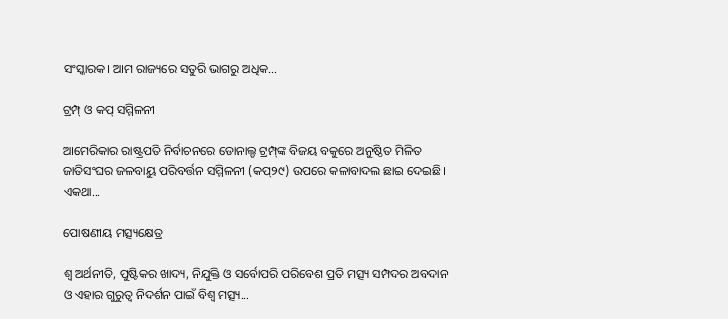ସଂସ୍କାରକ। ଆମ ରାଜ୍ୟରେ ସତୁରି ଭାଗରୁ ଅଧିକ...

ଟ୍ରମ୍ପ୍‌ ଓ କପ୍‌ ସମ୍ମିଳନୀ

ଆମେରିକାର ରାଷ୍ଟ୍ରପତି ନିର୍ବାଚନରେ ଡୋନାଲ୍ଡ ଟ୍ରମ୍ପ୍‌ଙ୍କ ବିଜୟ ବକୁରେ ଅନୁଷ୍ଠିତ ମିଳିତ ଜାତିସଂଘର ଜଳବାୟୁ ପରିବର୍ତ୍ତନ ସମ୍ମିଳନୀ (କପ୍‌୨୯) ଉପରେ କଳାବାଦଲ ଛାଇ ଦେଇଛି। ଏକଥା...

ପୋଷଣୀୟ ମତ୍ସ୍ୟକ୍ଷେତ୍ର

ଶ୍ୱ ଅର୍ଥନୀତି, ପୁଷ୍ଟିକର ଖାଦ୍ୟ, ନିଯୁକ୍ତି ଓ ସର୍ବୋପରି ପରିବେଶ ପ୍ରତି ମତ୍ସ୍ୟ ସମ୍ପଦର ଅବଦାନ ଓ ଏହାର ଗୁରୁତ୍ୱ ନିଦର୍ଶନ ପାଇଁ ବିଶ୍ୱ ମତ୍ସ୍ୟ...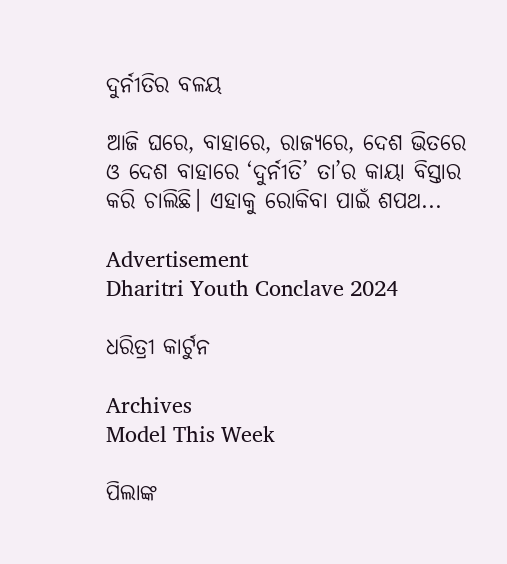ଦୁର୍ନୀତିର ବଳୟ

ଆଜି ଘରେ, ବାହାରେ, ରାଜ୍ୟରେ, ଦେଶ ଭିତରେ ଓ ଦେଶ ବାହାରେ ‘ଦୁର୍ନୀତି’ ତା’ର କାୟା ବିସ୍ତାର କରି ଚାଲିଛି। ଏହାକୁ ରୋକିବା ପାଇଁ ଶପଥ...

Advertisement
Dharitri Youth Conclave 2024

ଧରିତ୍ରୀ କାର୍ଟୁନ

Archives
Model This Week

ପିଲାଙ୍କ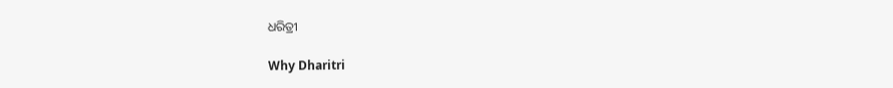ଧରିତ୍ରୀ

Why Dharitri